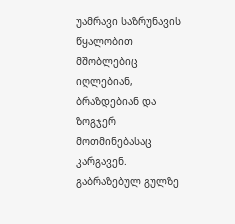უამრავი საზრუნავის წყალობით მშობლებიც იღლებიან, ბრაზდებიან და ზოგჯერ მოთმინებასაც კარგავენ. გაბრაზებულ გულზე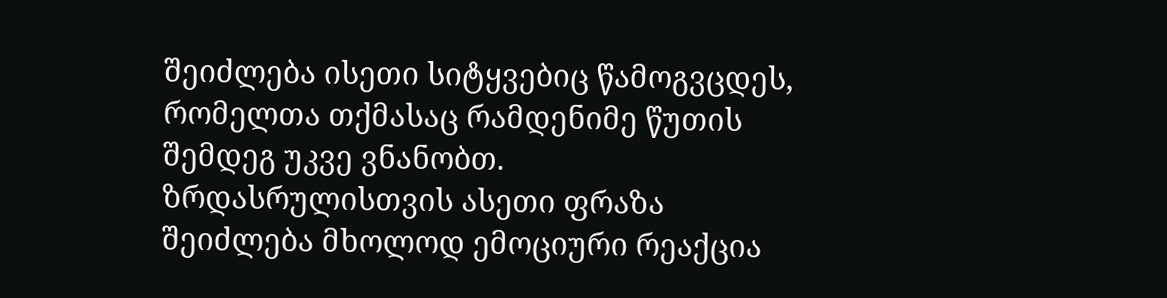შეიძლება ისეთი სიტყვებიც წამოგვცდეს, რომელთა თქმასაც რამდენიმე წუთის შემდეგ უკვე ვნანობთ.
ზრდასრულისთვის ასეთი ფრაზა შეიძლება მხოლოდ ემოციური რეაქცია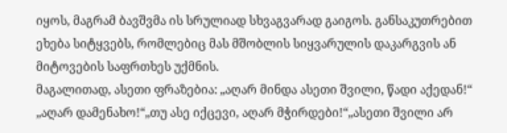იყოს, მაგრამ ბავშვმა ის სრულიად სხვაგვარად გაიგოს. განსაკუთრებით ეხება სიტყვებს, რომლებიც მას მშობლის სიყვარულის დაკარგვის ან მიტოვების საფრთხეს უქმნის.
მაგალითად, ასეთი ფრაზებია: „აღარ მინდა ასეთი შვილი, წადი აქედან!“ „აღარ დამენახო!“„თუ ასე იქცევი, აღარ მჭირდები!“„ასეთი შვილი არ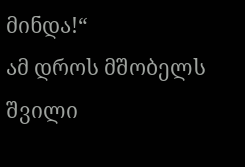მინდა!“
ამ დროს მშობელს შვილი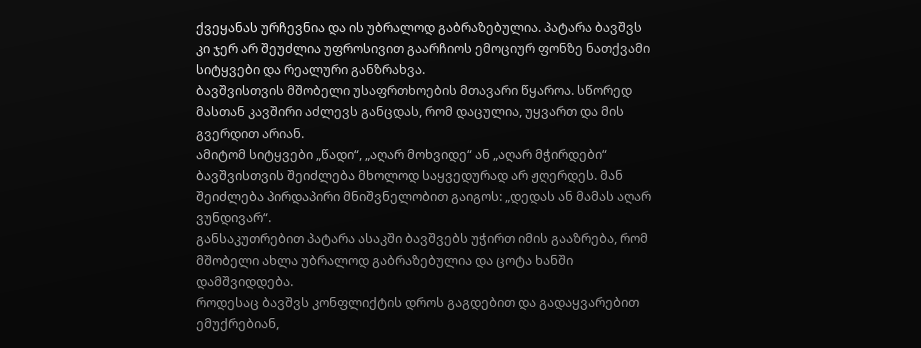ქვეყანას ურჩევნია და ის უბრალოდ გაბრაზებულია. პატარა ბავშვს კი ჯერ არ შეუძლია უფროსივით გაარჩიოს ემოციურ ფონზე ნათქვამი სიტყვები და რეალური განზრახვა.
ბავშვისთვის მშობელი უსაფრთხოების მთავარი წყაროა. სწორედ მასთან კავშირი აძლევს განცდას, რომ დაცულია, უყვართ და მის გვერდით არიან.
ამიტომ სიტყვები „წადი“, „აღარ მოხვიდე“ ან „აღარ მჭირდები“ ბავშვისთვის შეიძლება მხოლოდ საყვედურად არ ჟღერდეს. მან შეიძლება პირდაპირი მნიშვნელობით გაიგოს: „დედას ან მამას აღარ ვუნდივარ“.
განსაკუთრებით პატარა ასაკში ბავშვებს უჭირთ იმის გააზრება, რომ მშობელი ახლა უბრალოდ გაბრაზებულია და ცოტა ხანში დამშვიდდება.
როდესაც ბავშვს კონფლიქტის დროს გაგდებით და გადაყვარებით ემუქრებიან,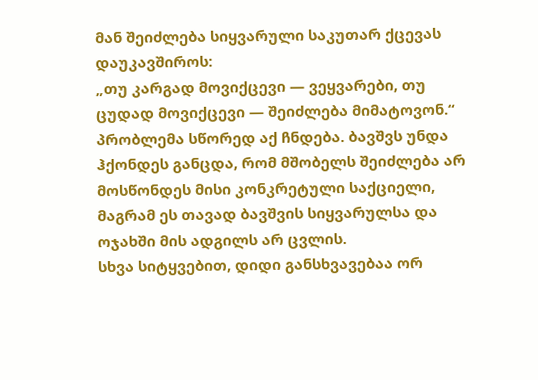მან შეიძლება სიყვარული საკუთარ ქცევას დაუკავშიროს:
„თუ კარგად მოვიქცევი — ვეყვარები, თუ ცუდად მოვიქცევი — შეიძლება მიმატოვონ.“
პრობლემა სწორედ აქ ჩნდება. ბავშვს უნდა ჰქონდეს განცდა, რომ მშობელს შეიძლება არ მოსწონდეს მისი კონკრეტული საქციელი, მაგრამ ეს თავად ბავშვის სიყვარულსა და ოჯახში მის ადგილს არ ცვლის.
სხვა სიტყვებით, დიდი განსხვავებაა ორ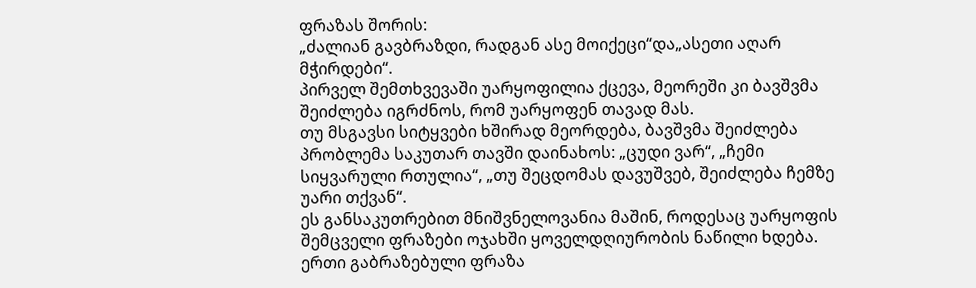ფრაზას შორის:
„ძალიან გავბრაზდი, რადგან ასე მოიქეცი“და„ასეთი აღარ მჭირდები“.
პირველ შემთხვევაში უარყოფილია ქცევა, მეორეში კი ბავშვმა შეიძლება იგრძნოს, რომ უარყოფენ თავად მას.
თუ მსგავსი სიტყვები ხშირად მეორდება, ბავშვმა შეიძლება პრობლემა საკუთარ თავში დაინახოს: „ცუდი ვარ“, „ჩემი სიყვარული რთულია“, „თუ შეცდომას დავუშვებ, შეიძლება ჩემზე უარი თქვან“.
ეს განსაკუთრებით მნიშვნელოვანია მაშინ, როდესაც უარყოფის შემცველი ფრაზები ოჯახში ყოველდღიურობის ნაწილი ხდება.
ერთი გაბრაზებული ფრაზა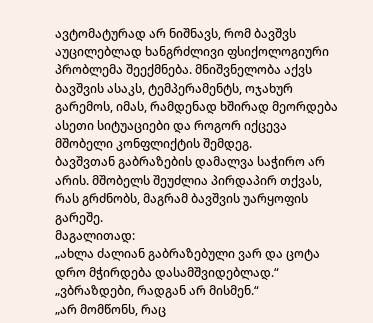ავტომატურად არ ნიშნავს, რომ ბავშვს აუცილებლად ხანგრძლივი ფსიქოლოგიური პრობლემა შეექმნება. მნიშვნელობა აქვს ბავშვის ასაკს, ტემპერამენტს, ოჯახურ გარემოს, იმას, რამდენად ხშირად მეორდება ასეთი სიტუაციები და როგორ იქცევა მშობელი კონფლიქტის შემდეგ.
ბავშვთან გაბრაზების დამალვა საჭირო არ არის. მშობელს შეუძლია პირდაპირ თქვას, რას გრძნობს, მაგრამ ბავშვის უარყოფის გარეშე.
მაგალითად:
„ახლა ძალიან გაბრაზებული ვარ და ცოტა დრო მჭირდება დასამშვიდებლად.“
„ვბრაზდები, რადგან არ მისმენ.“
„არ მომწონს, რაც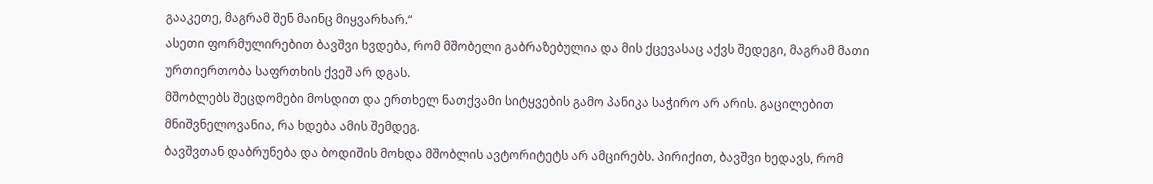გააკეთე, მაგრამ შენ მაინც მიყვარხარ.“
ასეთი ფორმულირებით ბავშვი ხვდება, რომ მშობელი გაბრაზებულია და მის ქცევასაც აქვს შედეგი, მაგრამ მათი ურთიერთობა საფრთხის ქვეშ არ დგას.
მშობლებს შეცდომები მოსდით და ერთხელ ნათქვამი სიტყვების გამო პანიკა საჭირო არ არის. გაცილებით მნიშვნელოვანია, რა ხდება ამის შემდეგ.
ბავშვთან დაბრუნება და ბოდიშის მოხდა მშობლის ავტორიტეტს არ ამცირებს. პირიქით, ბავშვი ხედავს, რომ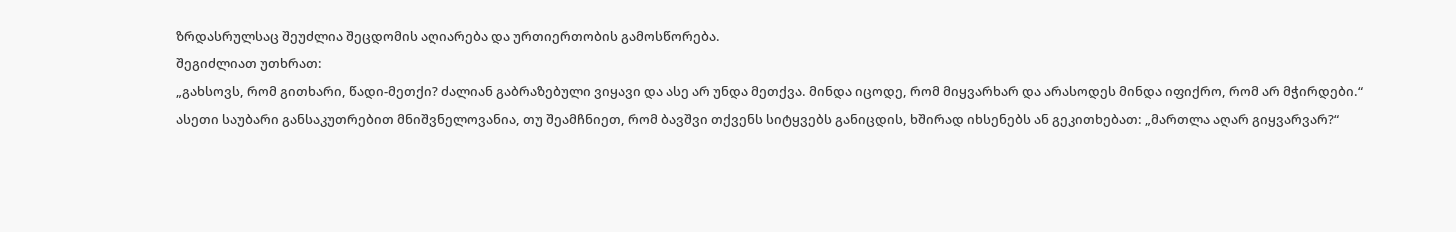ზრდასრულსაც შეუძლია შეცდომის აღიარება და ურთიერთობის გამოსწორება.
შეგიძლიათ უთხრათ:
„გახსოვს, რომ გითხარი, წადი-მეთქი? ძალიან გაბრაზებული ვიყავი და ასე არ უნდა მეთქვა. მინდა იცოდე, რომ მიყვარხარ და არასოდეს მინდა იფიქრო, რომ არ მჭირდები.“
ასეთი საუბარი განსაკუთრებით მნიშვნელოვანია, თუ შეამჩნიეთ, რომ ბავშვი თქვენს სიტყვებს განიცდის, ხშირად იხსენებს ან გეკითხებათ: „მართლა აღარ გიყვარვარ?“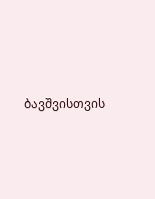ბავშვისთვის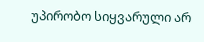უპირობო სიყვარული არ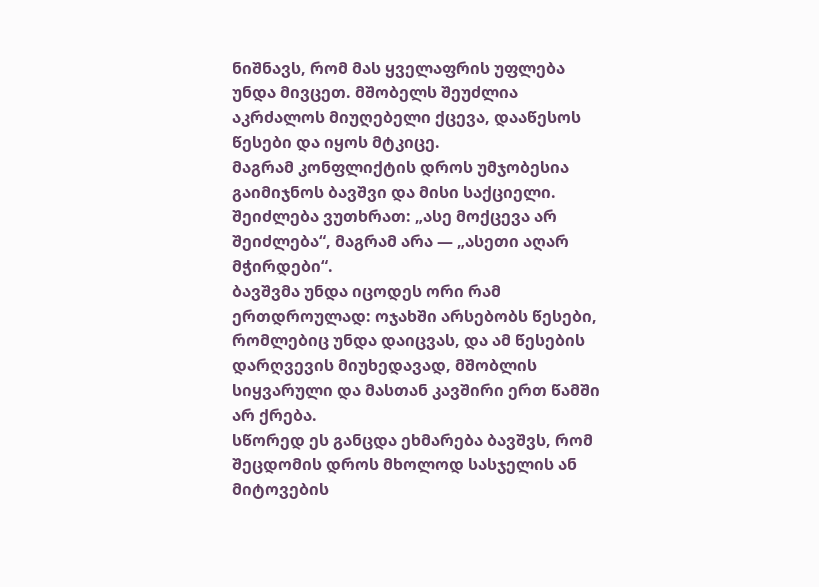ნიშნავს, რომ მას ყველაფრის უფლება უნდა მივცეთ. მშობელს შეუძლია აკრძალოს მიუღებელი ქცევა, დააწესოს წესები და იყოს მტკიცე.
მაგრამ კონფლიქტის დროს უმჯობესია გაიმიჯნოს ბავშვი და მისი საქციელი.
შეიძლება ვუთხრათ: „ასე მოქცევა არ შეიძლება“, მაგრამ არა — „ასეთი აღარ მჭირდები“.
ბავშვმა უნდა იცოდეს ორი რამ ერთდროულად: ოჯახში არსებობს წესები, რომლებიც უნდა დაიცვას, და ამ წესების დარღვევის მიუხედავად, მშობლის სიყვარული და მასთან კავშირი ერთ წამში არ ქრება.
სწორედ ეს განცდა ეხმარება ბავშვს, რომ შეცდომის დროს მხოლოდ სასჯელის ან მიტოვების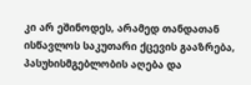კი არ ეშინოდეს, არამედ თანდათან ისწავლოს საკუთარი ქცევის გააზრება, პასუხისმგებლობის აღება და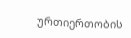ურთიერთობის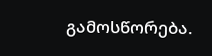გამოსწორება.